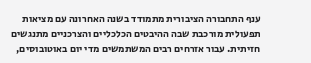ענף התחבורה הציבורית מתמודד בשנה האחרונה עם מציאות תפעולית מורכבת שבה ההיבטים הכלכליים והצרכניים מתנגשים חזיתית. עבור אזרחים רבים המשתמשים מדי יום באוטובוסים,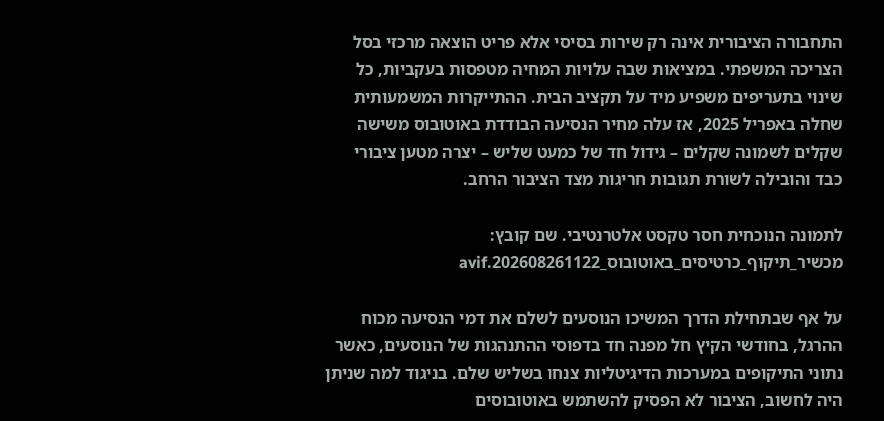התחבורה הציבורית אינה רק שירות בסיסי אלא פריט הוצאה מרכזי בסל הצריכה המשפתי. במציאות שבה עלויות המחיה מטפסות בעקביות, כל שינוי בתעריפים משפיע מיד על תקציב הבית. ההתייקרות המשמעותית שחלה באפריל 2025, אז עלה מחיר הנסיעה הבודדת באוטובוס משישה שקלים לשמונה שקלים – גידול חד של כמעט שליש – יצרה מטען ציבורי כבד והובילה לשורת תגובות חריגות מצד הציבור הרחב.

לתמונה הנוכחית חסר טקסט אלטרנטיבי. שם קובץ: מכשיר_תיקוף_כרטיסים_באוטובוס_202608261122.avif

על אף שבתחילת הדרך המשיכו הנוסעים לשלם את דמי הנסיעה מכוח ההרגל, בחודשי הקיץ חל מפנה חד בדפוסי ההתנהגות של הנוסעים, כאשר נתוני התיקופים במערכות הדיגיטליות צנחו בשליש שלם. בניגוד למה שניתן היה לחשוב, הציבור לא הפסיק להשתמש באוטובוסים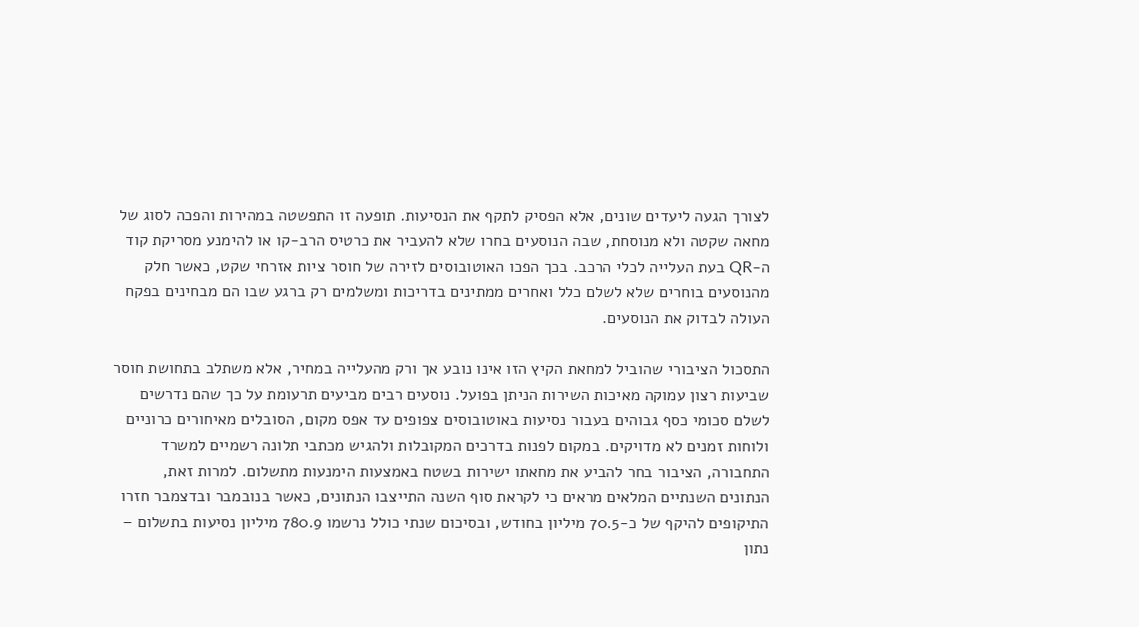לצורך הגעה ליעדים שונים, אלא הפסיק לתקף את הנסיעות. תופעה זו התפשטה במהירות והפכה לסוג של מחאה שקטה ולא מנוסחת, שבה הנוסעים בחרו שלא להעביר את כרטיס הרב-קו או להימנע מסריקת קוד ה-QR בעת העלייה לכלי הרכב. בכך הפכו האוטובוסים לזירה של חוסר ציות אזרחי שקט, כאשר חלק מהנוסעים בוחרים שלא לשלם כלל ואחרים ממתינים בדריכות ומשלמים רק ברגע שבו הם מבחינים בפקח העולה לבדוק את הנוסעים.

התסכול הציבורי שהוביל למחאת הקיץ הזו אינו נובע אך ורק מהעלייה במחיר, אלא משתלב בתחושת חוסר שביעות רצון עמוקה מאיכות השירות הניתן בפועל. נוסעים רבים מביעים תרעומת על כך שהם נדרשים לשלם סכומי כסף גבוהים בעבור נסיעות באוטובוסים צפופים עד אפס מקום, הסובלים מאיחורים כרוניים ולוחות זמנים לא מדויקים. במקום לפנות בדרכים המקובלות ולהגיש מכתבי תלונה רשמיים למשרד התחבורה, הציבור בחר להביע את מחאתו ישירות בשטח באמצעות הימנעות מתשלום. למרות זאת, הנתונים השנתיים המלאים מראים כי לקראת סוף השנה התייצבו הנתונים, כאשר בנובמבר ובדצמבר חזרו התיקופים להיקף של כ-70.5 מיליון בחודש, ובסיכום שנתי כולל נרשמו 780.9 מיליון נסיעות בתשלום – נתון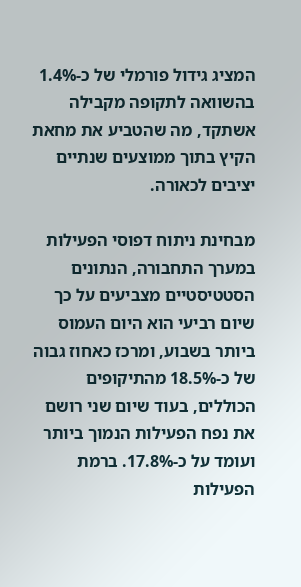המציג גידול פורמלי של כ-1.4% בהשוואה לתקופה מקבילה אשתקד, מה שהטביע את מחאת הקיץ בתוך ממוצעים שנתיים יציבים לכאורה.

מבחינת ניתוח דפוסי הפעילות במערך התחבורה, הנתונים הסטטיסטיים מצביעים על כך שיום רביעי הוא היום העמוס ביותר בשבוע, ומרכז כאחוז גבוה של כ-18.5% מהתיקופים הכוללים, בעוד שיום שני רושם את נפח הפעילות הנמוך ביותר ועומד על כ-17.8%. ברמת הפעילות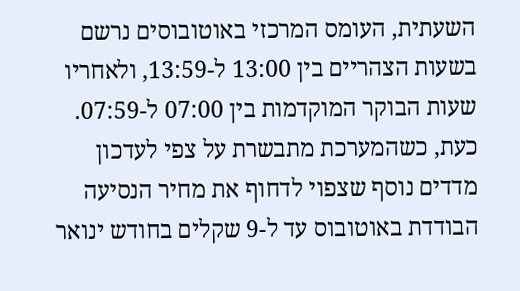השעתית, העומס המרכזי באוטובוסים נרשם בשעות הצהריים בין 13:00 ל-13:59, ולאחריו שעות הבוקר המוקדמות בין 07:00 ל-07:59. כעת, כשהמערכת מתבשרת על צפי לעדכון מדדים נוסף שצפוי לדחוף את מחיר הנסיעה הבודדת באוטובוס עד ל-9 שקלים בחודש ינואר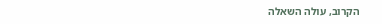הקרוב, עולה השאלה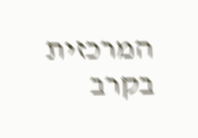המרכזית בקרב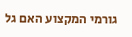גורמי המקצוע האם גל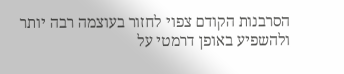הסרבנות הקודם צפוי לחזור בעוצמה רבה יותר ולהשפיע באופן דרמטי על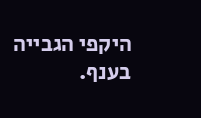היקפי הגבייה בענף.